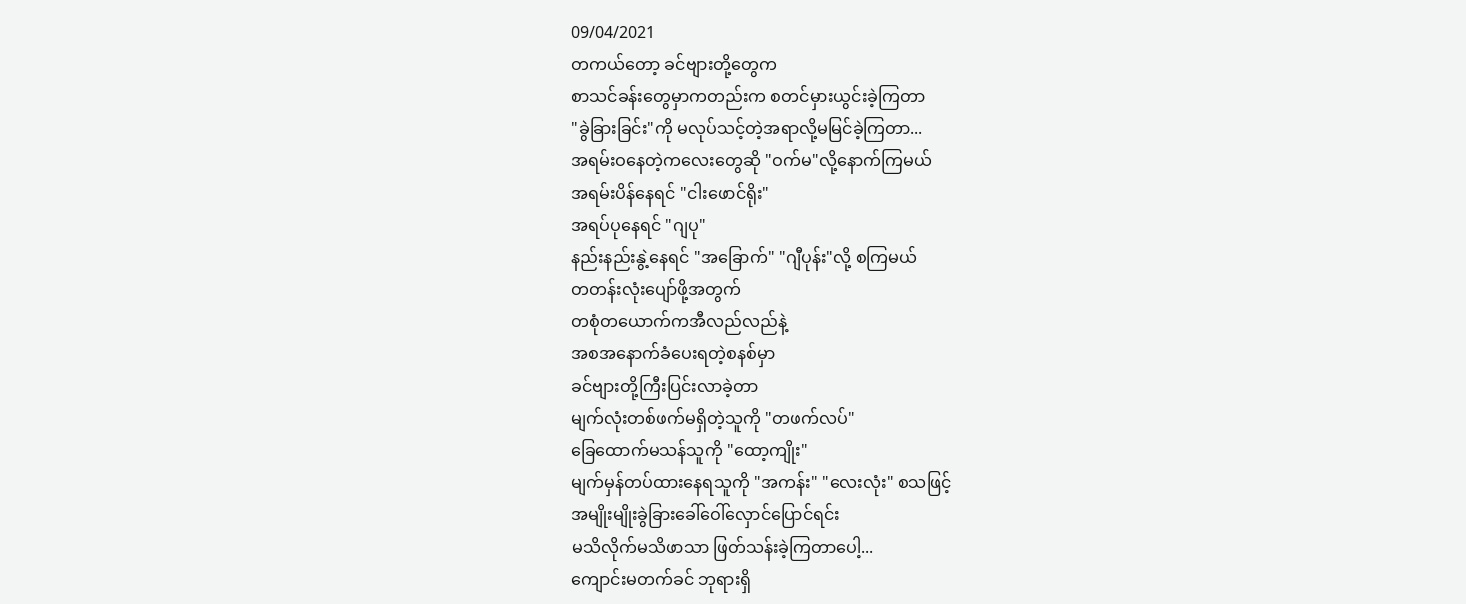09/04/2021
တကယ်တော့ ခင်ဗျားတို့တွေက
စာသင်ခန်းတွေမှာကတည်းက စတင်မှားယွင်းခဲ့ကြတာ
"ခွဲခြားခြင်း"ကို မလုပ်သင့်တဲ့အရာလို့မမြင်ခဲ့ကြတာ...
အရမ်းဝနေတဲ့ကလေးတွေဆို "ဝက်မ"လို့နောက်ကြမယ်
အရမ်းပိန်နေရင် "ငါးဖောင်ရိုး"
အရပ်ပုနေရင် "ဂျပု"
နည်းနည်းနွဲ့နေရင် "အခြောက်" "ဂျီပုန်း"လို့ စကြမယ်
တတန်းလုံးပျော်ဖို့အတွက်
တစုံတယောက်ကအီလည်လည်နဲ့
အစအနောက်ခံပေးရတဲ့စနစ်မှာ
ခင်ဗျားတို့ကြီးပြင်းလာခဲ့တာ
မျက်လုံးတစ်ဖက်မရှိတဲ့သူကို "တဖက်လပ်"
ခြေထောက်မသန်သူကို "ထော့ကျိုး"
မျက်မှန်တပ်ထားနေရသူကို "အကန်း" "လေးလုံး" စသဖြင့်
အမျိုးမျိုးခွဲခြားခေါ်ဝေါ်လှောင်ပြောင်ရင်း
မသိလိုက်မသိဖာသာ ဖြတ်သန်းခဲ့ကြတာပေါ့...
ကျောင်းမတက်ခင် ဘုရားရှိ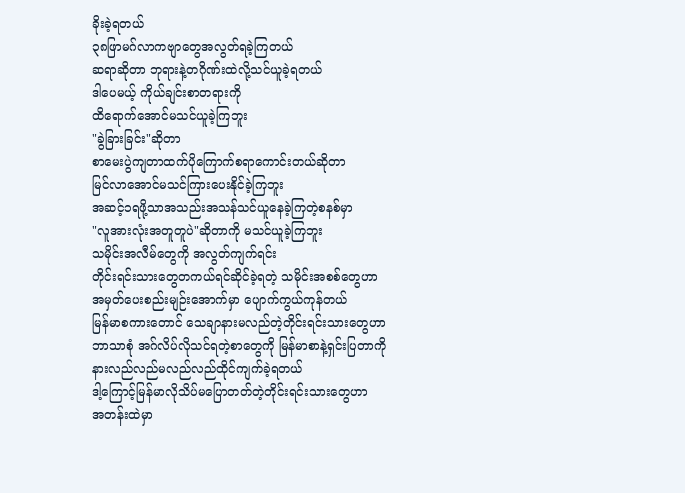ခိုးခဲ့ရတယ်
၃၈ဖြာမဂ်လာကဗျာတွေအလွတ်ရခဲ့ကြတယ်
ဆရာဆိုတာ ဘုရားနဲ့တဂိုဏ်းထဲလို့သင်ယူခဲ့ရတယ်
ဒါပေမယ့် ကိုယ်ချင်းစာတရားကို
ထိရောက်အောင်မသင်ယူခဲ့ကြဘူး
"ခွဲခြားခြင်း"ဆိုတာ
စာမေးပွဲကျတာထက်ပိုကြောက်စရာကောင်းတယ်ဆိုတာ
မြင်လာအောင်မသင်ကြားပေးနိုင်ခဲ့ကြဘူး
အဆင့်၁ရဖို့သာအသည်းအသန်သင်ယူနေခဲ့ကြတဲ့စနစ်မှာ
"လူအားလုံးအတူတူပဲ"ဆိုတာကို မသင်ယူခဲ့ကြဘူး
သမိုင်းအလီမ်တွေကို အလွတ်ကျက်ရင်း
တိုင်းရင်းသားတွေတကယ်ရင်ဆိုင်ခဲ့ရတဲ့ သမိုင်းအစစ်တွေဟာ
အမှတ်ပေးစည်းမျဉ်းအောက်မှာ ပျောက်ကွယ်ကုန်တယ်
မြန်မာစကားတောင် သေချာနားမလည်တဲ့တိုင်းရင်းသားတွေဟာ
ဘာသာစုံ အဂ်လိပ်လိုသင်ရတဲ့စာတွေကို မြန်မာစာနဲ့ရှင်းပြတာကို
နားလည်လည်မလည်လည်ထိုင်ကျက်ခဲ့ရတယ်
ဒါ့ကြောင့်မြန်မာလိုသိပ်မပြောတတ်တဲ့တိုင်းရင်းသားတွေဟာ
အတန်းထဲမှာ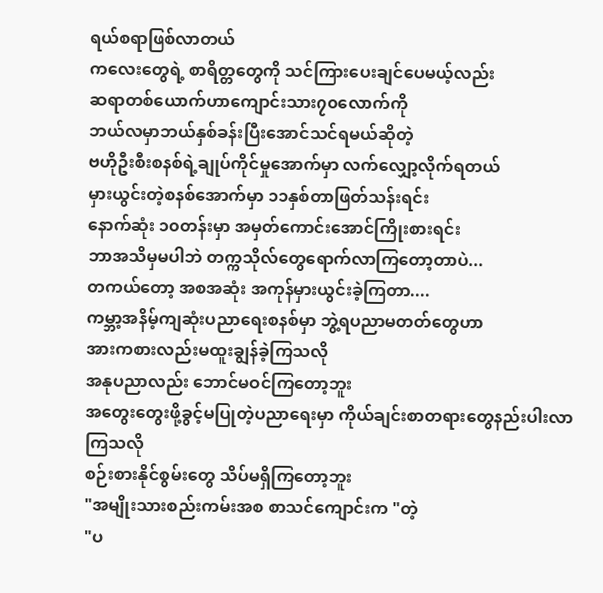ရယ်စရာဖြစ်လာတယ်
ကလေးတွေရဲ့ စာရိတ္တတွေကို သင်ကြားပေးချင်ပေမယ့်လည်း
ဆရာတစ်ယောက်ဟာကျောင်းသား၇၀လောက်ကို
ဘယ်လမှာဘယ်နှစ်ခန်းပြီးအောင်သင်ရမယ်ဆိုတဲ့
ဗဟိုဦးစီးစနစ်ရဲ့ချုပ်ကိုင်မှုအောက်မှာ လက်လျှော့လိုက်ရတယ်
မှားယွင်းတဲ့စနစ်အောက်မှာ ၁၁နှစ်တာဖြတ်သန်းရင်း
နောက်ဆုံး ၁၀တန်းမှာ အမှတ်ကောင်းအောင်ကြိုးစားရင်း
ဘာအသိမှမပါဘဲ တက္ကသိုလ်တွေရောက်လာကြတော့တာပဲ...
တကယ်တော့ အစအဆုံး အကုန်မှားယွင်းခဲ့ကြတာ....
ကမ္ဘာ့အနိမ့်ကျဆုံးပညာရေးစနစ်မှာ ဘွဲ့ရပညာမတတ်တွေဟာ
အားကစားလည်းမထူးချွန်ခဲ့ကြသလို
အနုပညာလည်း ဘောင်မဝင်ကြတော့ဘူး
အတွေးတွေးဖို့ခွင့်မပြုတဲ့ပညာရေးမှာ ကိုယ်ချင်းစာတရားတွေနည်းပါးလာကြသလို
စဉ်းစားနိုင်စွမ်းတွေ သိပ်မရှိကြတော့ဘူး
"အမျိုးသားစည်းကမ်းအစ စာသင်ကျောင်းက "တဲ့
"ပ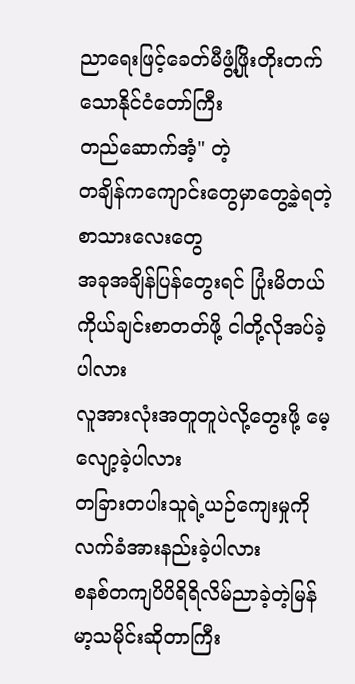ညာရေးဖြင့်ခေတ်မီဖွံ့ဖြိုးတိုးတက်သောနိုင်ငံတော်ကြီး
တည်ဆောက်အံ့" တဲ့
တချိန်ကကျောင်းတွေမှာတွေ့ခဲ့ရတဲ့စာသားလေးတွေ
အခုအချိန်ပြန်တွေးရင် ပြုံးမိတယ်
ကိုယ်ချင်းစာတတ်ဖို့ ငါတို့လိုအပ်ခဲ့ပါလား
လူအားလုံးအတူတူပဲလို့တွေးဖို့ မေ့လျော့ခဲ့ပါလား
တခြားတပါးသူရဲ့ယဉ်ကျေးမှုကို လက်ခံအားနည်းခဲ့ပါလား
စနစ်တကျပိပိရိရိလိမ်ညာခဲ့တဲ့မြန်မာ့သမိုင်းဆိုတာကြီး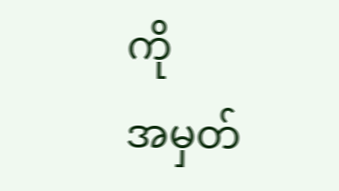ကို
အမှတ်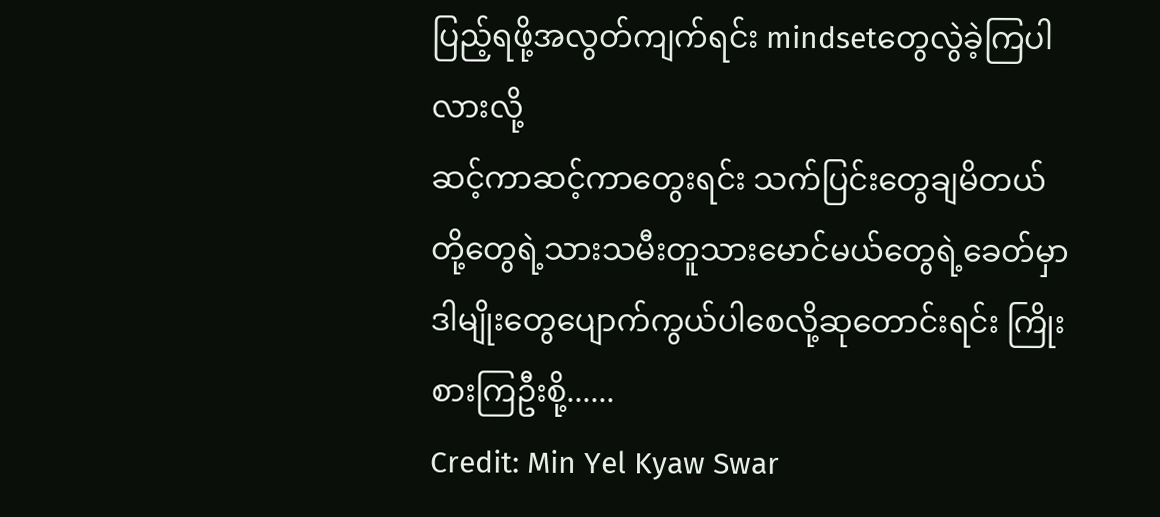ပြည့်ရဖို့အလွတ်ကျက်ရင်း mindsetတွေလွဲခဲ့ကြပါလားလို့
ဆင့်ကာဆင့်ကာတွေးရင်း သက်ပြင်းတွေချမိတယ်
တို့တွေရဲ့သားသမီးတူသားမောင်မယ်တွေရဲ့ခေတ်မှာ
ဒါမျိုးတွေပျောက်ကွယ်ပါစေလို့ဆုတောင်းရင်း ကြိုးစားကြဦးစို့......
Credit: Min Yel Kyaw Swar